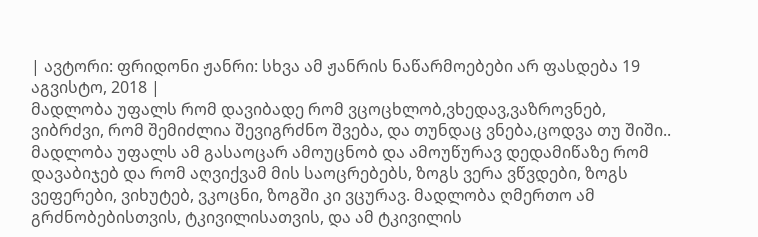| ავტორი: ფრიდონი ჟანრი: სხვა ამ ჟანრის ნაწარმოებები არ ფასდება 19 აგვისტო, 2018 |
მადლობა უფალს რომ დავიბადე რომ ვცოცხლობ,ვხედავ,ვაზროვნებ, ვიბრძვი, რომ შემიძლია შევიგრძნო შვება, და თუნდაც ვნება,ცოდვა თუ შიში.. მადლობა უფალს ამ გასაოცარ ამოუცნობ და ამოუწურავ დედამიწაზე რომ დავაბიჯებ და რომ აღვიქვამ მის საოცრებებს, ზოგს ვერა ვწვდები, ზოგს ვეფერები, ვიხუტებ, ვკოცნი, ზოგში კი ვცურავ. მადლობა ღმერთო ამ გრძნობებისთვის, ტკივილისათვის, და ამ ტკივილის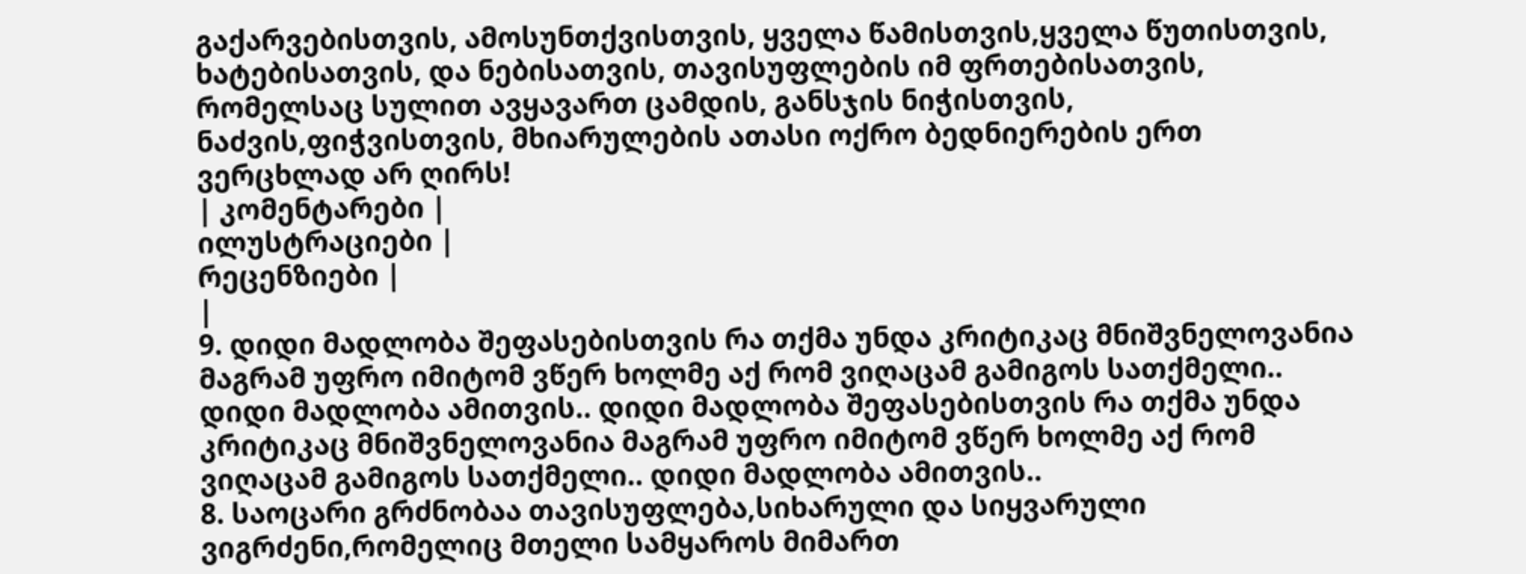გაქარვებისთვის, ამოსუნთქვისთვის, ყველა წამისთვის,ყველა წუთისთვის, ხატებისათვის, და ნებისათვის, თავისუფლების იმ ფრთებისათვის, რომელსაც სულით ავყავართ ცამდის, განსჯის ნიჭისთვის, ნაძვის,ფიჭვისთვის, მხიარულების ათასი ოქრო ბედნიერების ერთ ვერცხლად არ ღირს!
| კომენტარები |
ილუსტრაციები |
რეცენზიები |
|
9. დიდი მადლობა შეფასებისთვის რა თქმა უნდა კრიტიკაც მნიშვნელოვანია მაგრამ უფრო იმიტომ ვწერ ხოლმე აქ რომ ვიღაცამ გამიგოს სათქმელი.. დიდი მადლობა ამითვის.. დიდი მადლობა შეფასებისთვის რა თქმა უნდა კრიტიკაც მნიშვნელოვანია მაგრამ უფრო იმიტომ ვწერ ხოლმე აქ რომ ვიღაცამ გამიგოს სათქმელი.. დიდი მადლობა ამითვის..
8. საოცარი გრძნობაა თავისუფლება,სიხარული და სიყვარული ვიგრძენი,რომელიც მთელი სამყაროს მიმართ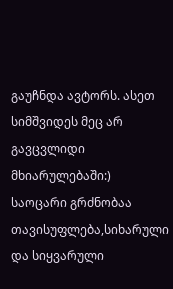გაუჩნდა ავტორს. ასეთ სიმშვიდეს მეც არ გავცვლიდი მხიარულებაში:)
საოცარი გრძნობაა თავისუფლება,სიხარული და სიყვარული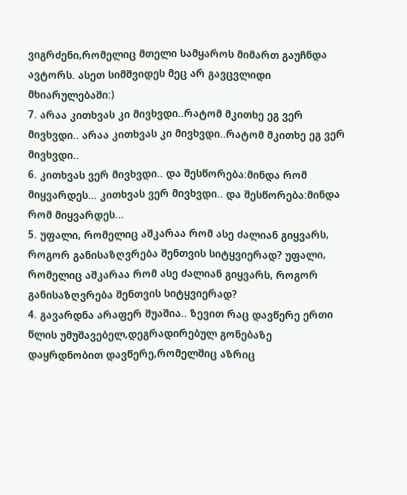ვიგრძენი,რომელიც მთელი სამყაროს მიმართ გაუჩნდა ავტორს. ასეთ სიმშვიდეს მეც არ გავცვლიდი მხიარულებაში:)
7. არაა კითხვას კი მივხვდი..რატომ მკითხე ეგ ვერ მივხვდი.. არაა კითხვას კი მივხვდი..რატომ მკითხე ეგ ვერ მივხვდი..
6. კითხვას ვერ მივხვდი.. და შესწორება:მინდა რომ მიყვარდეს... კითხვას ვერ მივხვდი.. და შესწორება:მინდა რომ მიყვარდეს...
5. უფალი, რომელიც აშკარაა რომ ასე ძალიან გიყვარს, როგორ განისაზღვრება შენთვის სიტყვიერად? უფალი, რომელიც აშკარაა რომ ასე ძალიან გიყვარს, როგორ განისაზღვრება შენთვის სიტყვიერად?
4. გავარდნა არაფერ შუაშია.. ზევით რაც დავწერე ერთი წლის უმუშავებელ,დეგრადირებულ გონებაზე დაყრდნობით დავწერე,რომელშიც აზრიც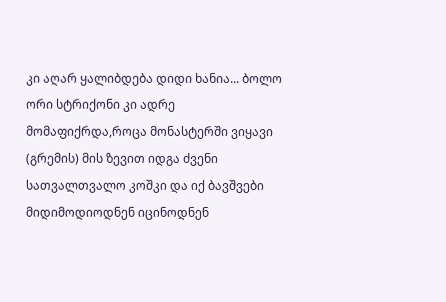კი აღარ ყალიბდება დიდი ხანია... ბოლო ორი სტრიქონი კი ადრე მომაფიქრდა,როცა მონასტერში ვიყავი (გრემის) მის ზევით იდგა ძვენი სათვალთვალო კოშკი და იქ ბავშვები მიდიმოდიოდნენ იცინოდნენ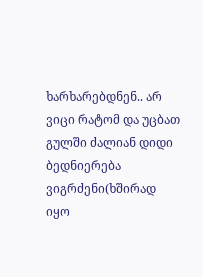ხარხარებდნენ.. არ ვიცი რატომ და უცბათ გულში ძალიან დიდი ბედნიერება ვიგრძენი(ხშირად იყო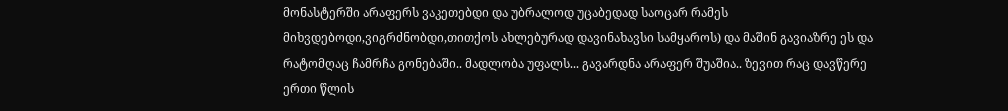მონასტერში არაფერს ვაკეთებდი და უბრალოდ უცაბედად საოცარ რამეს მიხვდებოდი,ვიგრძნობდი,თითქოს ახლებურად დავინახავსი სამყაროს) და მაშინ გავიაზრე ეს და რატომღაც ჩამრჩა გონებაში.. მადლობა უფალს... გავარდნა არაფერ შუაშია.. ზევით რაც დავწერე ერთი წლის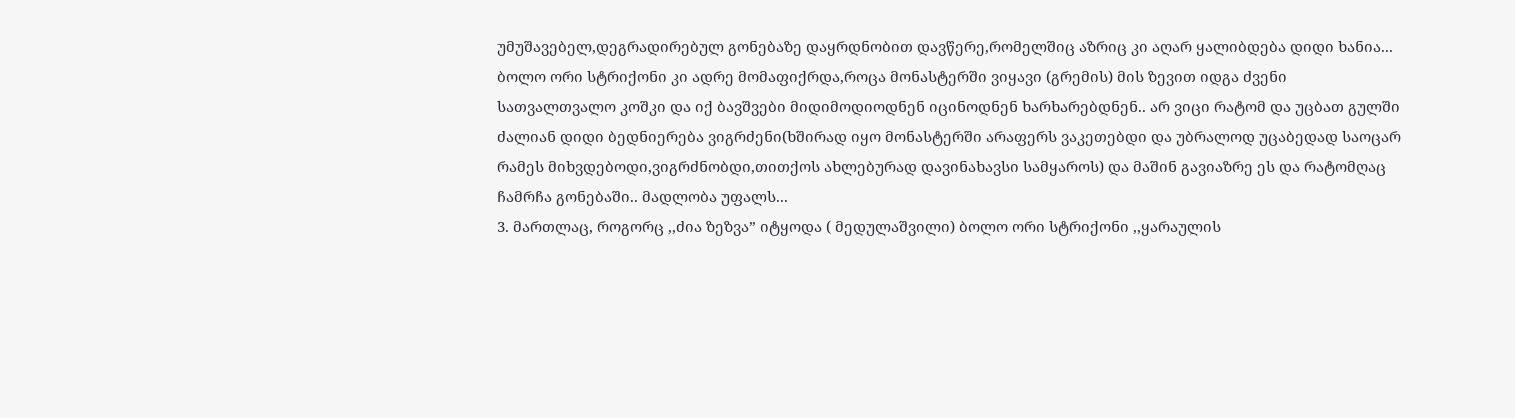უმუშავებელ,დეგრადირებულ გონებაზე დაყრდნობით დავწერე,რომელშიც აზრიც კი აღარ ყალიბდება დიდი ხანია... ბოლო ორი სტრიქონი კი ადრე მომაფიქრდა,როცა მონასტერში ვიყავი (გრემის) მის ზევით იდგა ძვენი სათვალთვალო კოშკი და იქ ბავშვები მიდიმოდიოდნენ იცინოდნენ ხარხარებდნენ.. არ ვიცი რატომ და უცბათ გულში ძალიან დიდი ბედნიერება ვიგრძენი(ხშირად იყო მონასტერში არაფერს ვაკეთებდი და უბრალოდ უცაბედად საოცარ რამეს მიხვდებოდი,ვიგრძნობდი,თითქოს ახლებურად დავინახავსი სამყაროს) და მაშინ გავიაზრე ეს და რატომღაც ჩამრჩა გონებაში.. მადლობა უფალს...
3. მართლაც, როგორც ,,ძია ზეზვა” იტყოდა ( მედულაშვილი) ბოლო ორი სტრიქონი ,,ყარაულის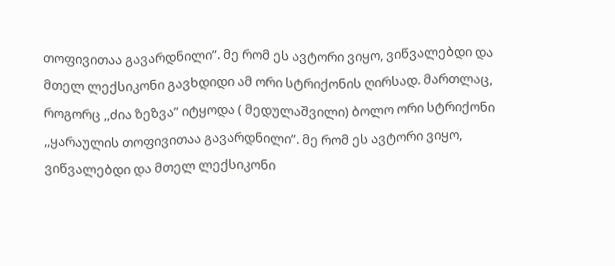თოფივითაა გავარდნილი”. მე რომ ეს ავტორი ვიყო, ვიწვალებდი და მთელ ლექსიკონი გავხდიდი ამ ორი სტრიქონის ღირსად. მართლაც, როგორც ,,ძია ზეზვა” იტყოდა ( მედულაშვილი) ბოლო ორი სტრიქონი ,,ყარაულის თოფივითაა გავარდნილი”. მე რომ ეს ავტორი ვიყო, ვიწვალებდი და მთელ ლექსიკონი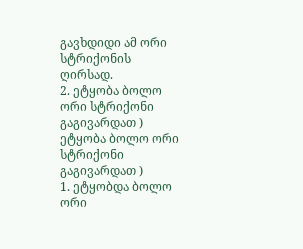გავხდიდი ამ ორი სტრიქონის ღირსად.
2. ეტყობა ბოლო ორი სტრიქონი გაგივარდათ ) ეტყობა ბოლო ორი სტრიქონი გაგივარდათ )
1. ეტყობდა ბოლო ორი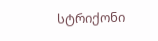სტრიქონი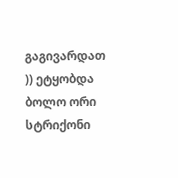გაგივარდათ )) ეტყობდა ბოლო ორი სტრიქონი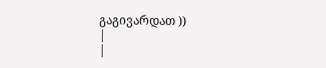გაგივარდათ ))
|
|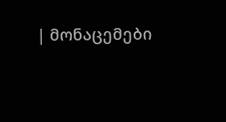| მონაცემები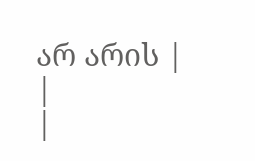არ არის |
|
|